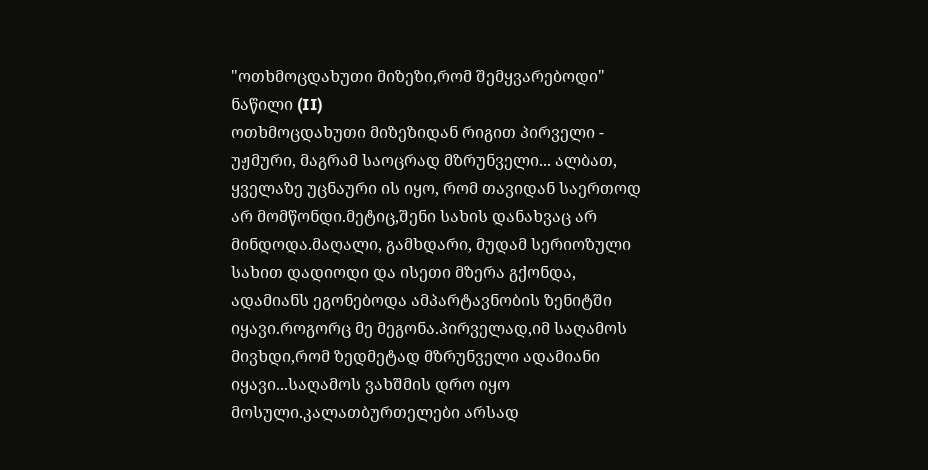"ოთხმოცდახუთი მიზეზი,რომ შემყვარებოდი" ნაწილი (II)
ოთხმოცდახუთი მიზეზიდან რიგით პირველი - უჟმური, მაგრამ საოცრად მზრუნველი... ალბათ, ყველაზე უცნაური ის იყო, რომ თავიდან საერთოდ არ მომწონდი.მეტიც,შენი სახის დანახვაც არ მინდოდა.მაღალი, გამხდარი, მუდამ სერიოზული სახით დადიოდი და ისეთი მზერა გქონდა, ადამიანს ეგონებოდა ამპარტავნობის ზენიტში იყავი.როგორც მე მეგონა.პირველად,იმ საღამოს მივხდი,რომ ზედმეტად მზრუნველი ადამიანი იყავი...საღამოს ვახშმის დრო იყო მოსული.კალათბურთელები არსად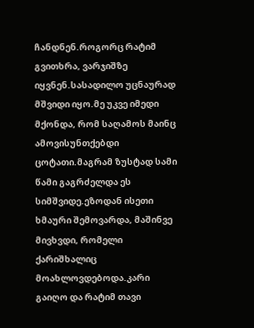ჩანდნენ.როგორც რატიმ გვითხრა, ვარჯიშზე იყვნენ.სასადილო უცნაურად მშვიდი იყო.მე უკვე იმედი მქონდა, რომ საღამოს მაინც ამოვისუნთქებდი ცოტათი.მაგრამ ზუსტად სამი წამი გაგრძელდა ეს სიმშვიდე.ეზოდან ისეთი ხმაური შემოვარდა, მაშინვე მივხვდი, რომელი ქარიშხალიც მოახლოვდებოდა.კარი გაიღო და რატიმ თავი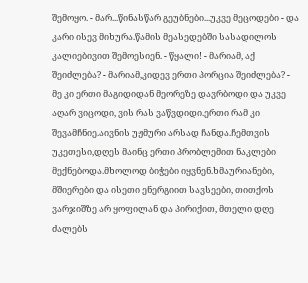შემოყო. - მარ...წინასწარ გეუბნები...უკვე მეცოდები - და კარი ისევ მიხურა.წამის მეასედებში სასადილოს კალიებივით შემოესიენ. - წყალი! - მარიამ, აქ შეიძლება? - მარიამ,კიდევ ერთი პორცია შეიძლება? - მე კი ერთი მაგიდიდან მეორეზე დავრბოდი და უკვე აღარ ვიცოდი, ვის რას ვაწვდიდი.ერთი რამ კი შევამჩნიე.აივნის უჟმური არსად ჩანდა.ჩემთვის უკეთესი,დღეს მაინც ერთი პრობლემით ნაკლები მექნებოდა.მხოლოდ ბიჭები იყვნენ.ხმაურიანები, მშიერები და ისეთი ენერგიით სავსეები, თითქოს ვარჯიშზე არ ყოფილან და პირიქით, მთელი დღე ძალებს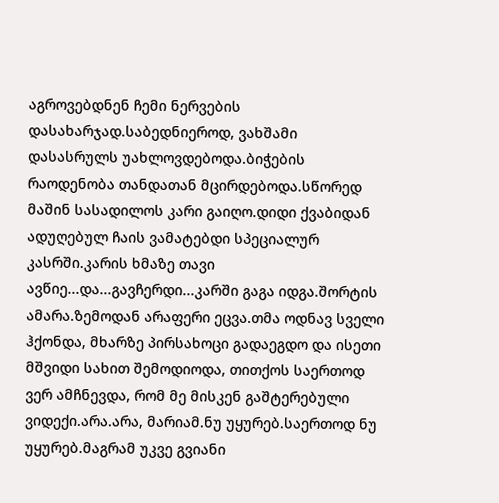აგროვებდნენ ჩემი ნერვების დასახარჯად.საბედნიეროდ, ვახშამი დასასრულს უახლოვდებოდა.ბიჭების რაოდენობა თანდათან მცირდებოდა.სწორედ მაშინ სასადილოს კარი გაიღო.დიდი ქვაბიდან ადუღებულ ჩაის ვამატებდი სპეციალურ კასრში.კარის ხმაზე თავი ავწიე...და...გავჩერდი...კარში გაგა იდგა.შორტის ამარა.ზემოდან არაფერი ეცვა.თმა ოდნავ სველი ჰქონდა, მხარზე პირსახოცი გადაეგდო და ისეთი მშვიდი სახით შემოდიოდა, თითქოს საერთოდ ვერ ამჩნევდა, რომ მე მისკენ გაშტერებული ვიდექი.არა.არა, მარიამ.ნუ უყურებ.საერთოდ ნუ უყურებ.მაგრამ უკვე გვიანი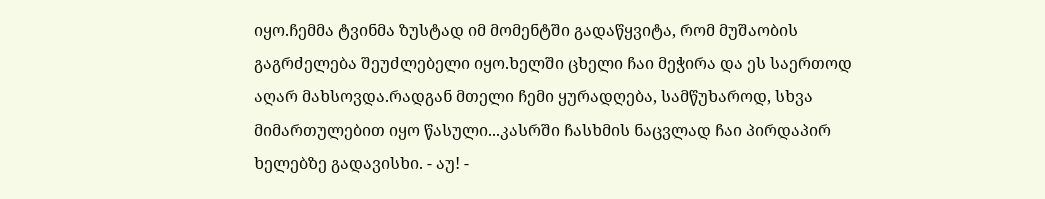იყო.ჩემმა ტვინმა ზუსტად იმ მომენტში გადაწყვიტა, რომ მუშაობის გაგრძელება შეუძლებელი იყო.ხელში ცხელი ჩაი მეჭირა და ეს საერთოდ აღარ მახსოვდა.რადგან მთელი ჩემი ყურადღება, სამწუხაროდ, სხვა მიმართულებით იყო წასული...კასრში ჩასხმის ნაცვლად ჩაი პირდაპირ ხელებზე გადავისხი. - აუ! -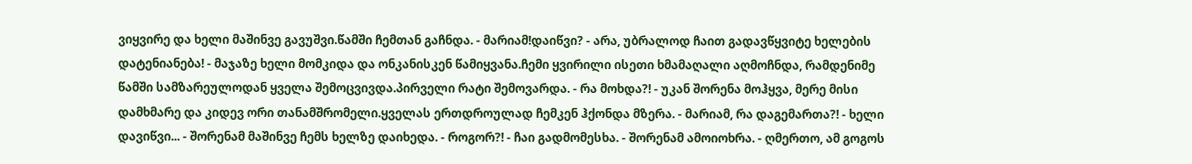ვიყვირე და ხელი მაშინვე გავუშვი.წამში ჩემთან გაჩნდა. - მარიამ!დაიწვი? - არა, უბრალოდ ჩაით გადავწყვიტე ხელების დატენიანება! - მაჯაზე ხელი მომკიდა და ონკანისკენ წამიყვანა.ჩემი ყვირილი ისეთი ხმამაღალი აღმოჩნდა, რამდენიმე წამში სამზარეულოდან ყველა შემოცვივდა.პირველი რატი შემოვარდა. - რა მოხდა?! - უკან შორენა მოჰყვა, მერე მისი დამხმარე და კიდევ ორი თანამშრომელი.ყველას ერთდროულად ჩემკენ ჰქონდა მზერა. - მარიამ, რა დაგემართა?! - ხელი დავიწვი... - შორენამ მაშინვე ჩემს ხელზე დაიხედა. - როგორ?! - ჩაი გადმომესხა. - შორენამ ამოიოხრა. - ღმერთო, ამ გოგოს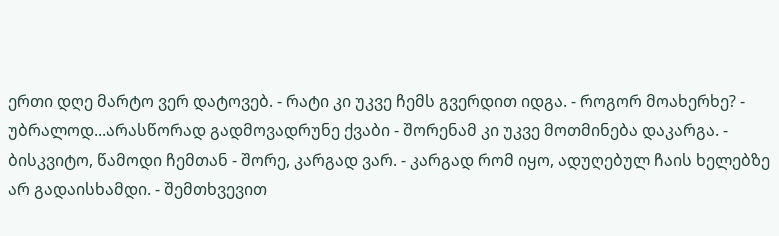ერთი დღე მარტო ვერ დატოვებ. - რატი კი უკვე ჩემს გვერდით იდგა. - როგორ მოახერხე? - უბრალოდ...არასწორად გადმოვადრუნე ქვაბი - შორენამ კი უკვე მოთმინება დაკარგა. - ბისკვიტო, წამოდი ჩემთან - შორე, კარგად ვარ. - კარგად რომ იყო, ადუღებულ ჩაის ხელებზე არ გადაისხამდი. - შემთხვევით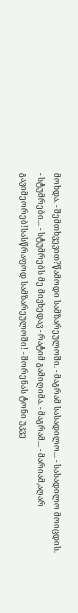მოხდა. - შემთხვევით?წამოდი სამზარეულოში. - მაგრამ სასადილო... - სასადილო მოიცდის. - სტუმრები... - სტუმრებს მე მივხედავ - რატიმ გამიღიმა. - მაგრამ... - მარიამ,აღარ გავიმეორებ!სასწრაფოდ სამზარეულოში! - შორენას ტონი უკვე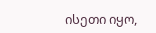ისეთი იყო,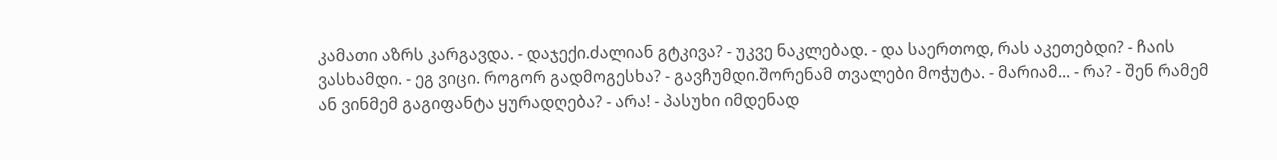კამათი აზრს კარგავდა. - დაჯექი.ძალიან გტკივა? - უკვე ნაკლებად. - და საერთოდ, რას აკეთებდი? - ჩაის ვასხამდი. - ეგ ვიცი. როგორ გადმოგესხა? - გავჩუმდი.შორენამ თვალები მოჭუტა. - მარიამ... - რა? - შენ რამემ ან ვინმემ გაგიფანტა ყურადღება? - არა! - პასუხი იმდენად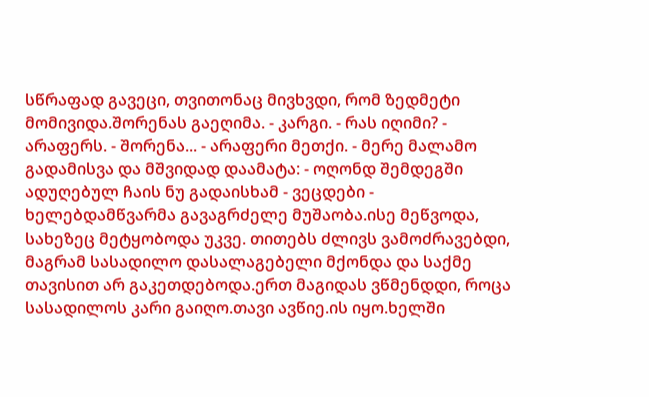სწრაფად გავეცი, თვითონაც მივხვდი, რომ ზედმეტი მომივიდა.შორენას გაეღიმა. - კარგი. - რას იღიმი? - არაფერს. - შორენა... - არაფერი მეთქი. - მერე მალამო გადამისვა და მშვიდად დაამატა: - ოღონდ შემდეგში ადუღებულ ჩაის ნუ გადაისხამ - ვეცდები - ხელებდამწვარმა გავაგრძელე მუშაობა.ისე მეწვოდა, სახეზეც მეტყობოდა უკვე. თითებს ძლივს ვამოძრავებდი, მაგრამ სასადილო დასალაგებელი მქონდა და საქმე თავისით არ გაკეთდებოდა.ერთ მაგიდას ვწმენდდი, როცა სასადილოს კარი გაიღო.თავი ავწიე.ის იყო.ხელში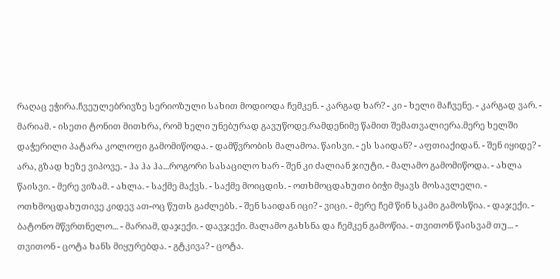რაღაც ეჭირა.ჩვეულებრივზე სერიოზული სახით მოდიოდა ჩემკენ. - კარგად ხარ? - კი - ხელი მაჩვენე. - კარგად ვარ. - მარიამ. - ისეთი ტონით მითხრა, რომ ხელი უნებურად გავუწოდე.რამდენიმე წამით შემათვალიერა.მერე ხელში დაჭერილი პატარა კოლოფი გამომიწოდა. - დამწვრობის მალამოა. წაისვი. - ეს საიდან? - აფთიაქიდან. - შენ იყიდე? - არა, გზად ხეზე ვიპოვე. - ჰა ჰა ჰა...როგორი სასაცილო ხარ - შენ კი ძალიან ჯიუტი. - მალამო გამომიწოდა. - ახლა წაისვი. - მერე ვიზამ. - ახლა. - საქმე მაქვს. - საქმე მოიცდის. - ოთხმოცდახუთი ბიჭი მყავს მოსავლელი. - ოთხმოცდახუთივე კიდევ ათ-ოც წუთს გაძლებს. - შენ საიდან იცი? - ვიცი. - მერე ჩემ წინ სკამი გამოსწია. - დაჯექი. - ბატონო მწვრთნელო... - მარიამ, დაჯექი. - დავჯექი. მალამო გახსნა და ჩემკენ გამოწია. - თვითონ წაისვამ თუ... - თვითონ - ცოტა ხანს მიყურებდა. - გტკივა? - ცოტა.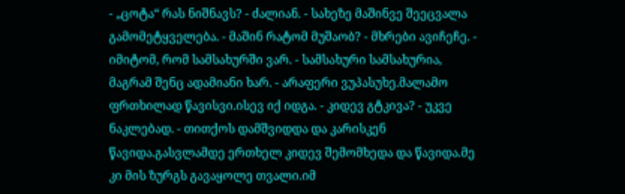- „ცოტა“ რას ნიშნავს? - ძალიან. - სახეზე მაშინვე შეეცვალა გამომეტყველება. - მაშინ რატომ მუშაობ? - მხრები ავიჩეჩე. - იმიტომ, რომ სამსახურში ვარ. - სამსახური სამსახურია, მაგრამ შენც ადამიანი ხარ. - არაფერი ვუპასუხე.მალამო ფრთხილად წავისვი.ისევ იქ იდგა. - კიდევ გტკივა? - უკვე ნაკლებად. - თითქოს დამშვიდდა და კარისკენ წავიდა.გასვლამდე ერთხელ კიდევ შემომხედა და წავიდა.მე კი მის ზურგს გავაყოლე თვალი.იმ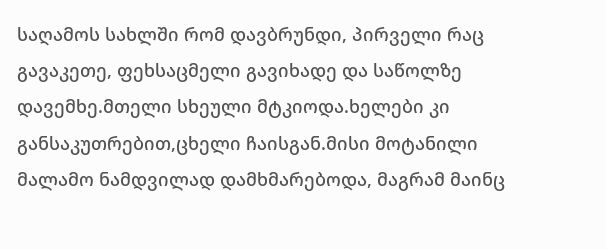საღამოს სახლში რომ დავბრუნდი, პირველი რაც გავაკეთე, ფეხსაცმელი გავიხადე და საწოლზე დავემხე.მთელი სხეული მტკიოდა.ხელები კი განსაკუთრებით,ცხელი ჩაისგან.მისი მოტანილი მალამო ნამდვილად დამხმარებოდა, მაგრამ მაინც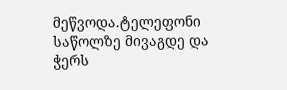მეწვოდა.ტელეფონი საწოლზე მივაგდე და ჭერს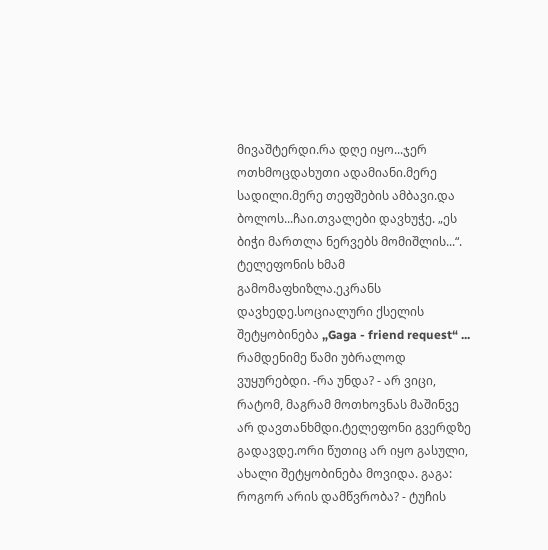მივაშტერდი.რა დღე იყო...ჯერ ოთხმოცდახუთი ადამიანი.მერე სადილი.მერე თეფშების ამბავი.და ბოლოს...ჩაი.თვალები დავხუჭე. „ეს ბიჭი მართლა ნერვებს მომიშლის...“. ტელეფონის ხმამ გამომაფხიზლა.ეკრანს დავხედე.სოციალური ქსელის შეტყობინება „Gaga - friend request“ ... რამდენიმე წამი უბრალოდ ვუყურებდი. -რა უნდა? - არ ვიცი, რატომ, მაგრამ მოთხოვნას მაშინვე არ დავთანხმდი.ტელეფონი გვერდზე გადავდე.ორი წუთიც არ იყო გასული, ახალი შეტყობინება მოვიდა. გაგა: როგორ არის დამწვრობა? - ტუჩის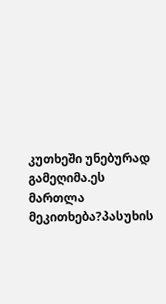კუთხეში უნებურად გამეღიმა.ეს მართლა მეკითხება?პასუხის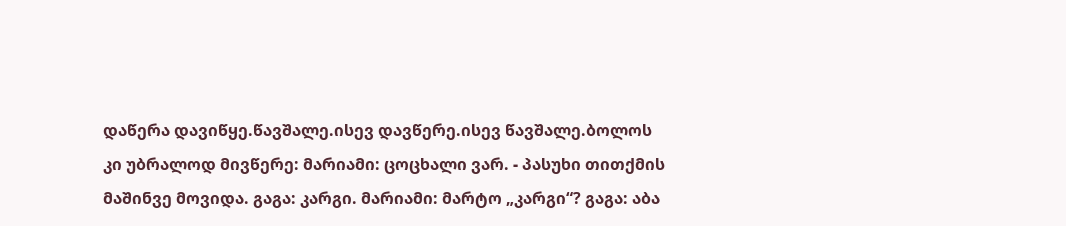დაწერა დავიწყე.წავშალე.ისევ დავწერე.ისევ წავშალე.ბოლოს კი უბრალოდ მივწერე: მარიამი: ცოცხალი ვარ. - პასუხი თითქმის მაშინვე მოვიდა. გაგა: კარგი. მარიამი: მარტო „კარგი“? გაგა: აბა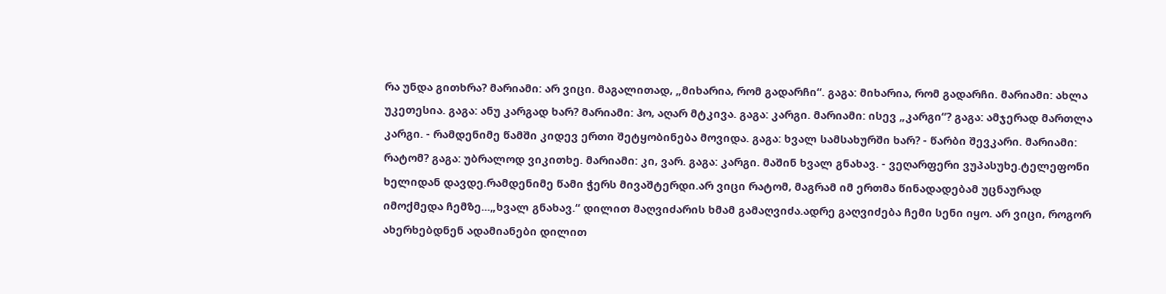რა უნდა გითხრა? მარიამი: არ ვიცი. მაგალითად, „მიხარია, რომ გადარჩი“. გაგა: მიხარია, რომ გადარჩი. მარიამი: ახლა უკეთესია. გაგა: ანუ კარგად ხარ? მარიამი: ჰო, აღარ მტკივა. გაგა: კარგი. მარიამი: ისევ „კარგი“? გაგა: ამჯერად მართლა კარგი. - რამდენიმე წამში კიდევ ერთი შეტყობინება მოვიდა. გაგა: ხვალ სამსახურში ხარ? - წარბი შევკარი. მარიამი: რატომ? გაგა: უბრალოდ ვიკითხე. მარიამი: კი, ვარ. გაგა: კარგი. მაშინ ხვალ გნახავ. - ვეღარფერი ვუპასუხე.ტელეფონი ხელიდან დავდე.რამდენიმე წამი ჭერს მივაშტერდი.არ ვიცი რატომ, მაგრამ იმ ერთმა წინადადებამ უცნაურად იმოქმედა ჩემზე...„ხვალ გნახავ.“ დილით მაღვიძარის ხმამ გამაღვიძა.ადრე გაღვიძება ჩემი სენი იყო. არ ვიცი, როგორ ახერხებდნენ ადამიანები დილით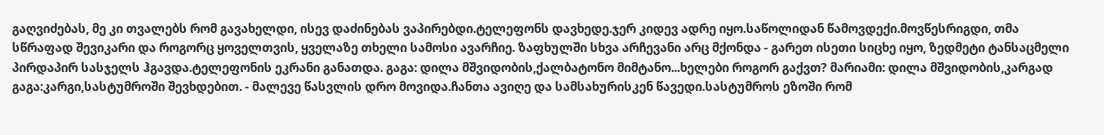გაღვიძებას, მე კი თვალებს რომ გავახელდი, ისევ დაძინებას ვაპირებდი.ტელეფონს დავხედე.ჯერ კიდევ ადრე იყო.საწოლიდან წამოვდექი.მოვწესრიგდი, თმა სწრაფად შევიკარი და როგორც ყოველთვის, ყველაზე თხელი სამოსი ავარჩიე. ზაფხულში სხვა არჩევანი არც მქონდა - გარეთ ისეთი სიცხე იყო, ზედმეტი ტანსაცმელი პირდაპირ სასჯელს ჰგავდა.ტელეფონის ეკრანი განათდა. გაგა: დილა მშვიდობის,ქალბატონო მიმტანო...ხელები როგორ გაქვთ? მარიამი: დილა მშვიდობის,კარგად გაგა:კარგი,სასტუმროში შევხდებით. - მალევე წასვლის დრო მოვიდა.ჩანთა ავიღე და სამსახურისკენ წავედი.სასტუმროს ეზოში რომ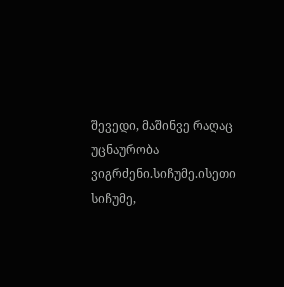შევედი, მაშინვე რაღაც უცნაურობა ვიგრძენი.სიჩუმე.ისეთი სიჩუმე,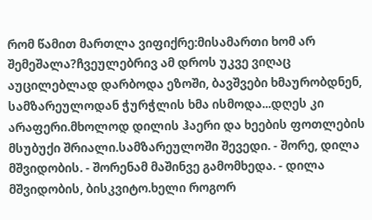რომ წამით მართლა ვიფიქრე:მისამართი ხომ არ შემეშალა?ჩვეულებრივ ამ დროს უკვე ვიღაც აუცილებლად დარბოდა ეზოში, ბავშვები ხმაურობდნენ, სამზარეულოდან ჭურჭლის ხმა ისმოდა...დღეს კი არაფერი.მხოლოდ დილის ჰაერი და ხეების ფოთლების მსუბუქი შრიალი.სამზარეულოში შევედი. - შორე, დილა მშვიდობის. - შორენამ მაშინვე გამომხედა. - დილა მშვიდობის, ბისკვიტო.ხელი როგორ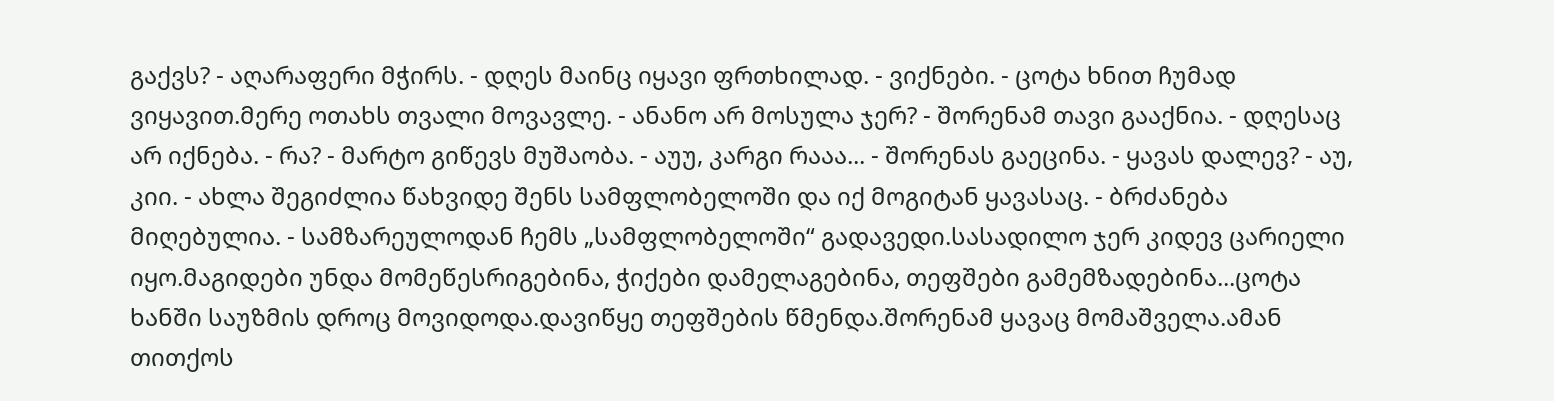გაქვს? - აღარაფერი მჭირს. - დღეს მაინც იყავი ფრთხილად. - ვიქნები. - ცოტა ხნით ჩუმად ვიყავით.მერე ოთახს თვალი მოვავლე. - ანანო არ მოსულა ჯერ? - შორენამ თავი გააქნია. - დღესაც არ იქნება. - რა? - მარტო გიწევს მუშაობა. - აუუ, კარგი რააა... - შორენას გაეცინა. - ყავას დალევ? - აუ, კიი. - ახლა შეგიძლია წახვიდე შენს სამფლობელოში და იქ მოგიტან ყავასაც. - ბრძანება მიღებულია. - სამზარეულოდან ჩემს „სამფლობელოში“ გადავედი.სასადილო ჯერ კიდევ ცარიელი იყო.მაგიდები უნდა მომეწესრიგებინა, ჭიქები დამელაგებინა, თეფშები გამემზადებინა...ცოტა ხანში საუზმის დროც მოვიდოდა.დავიწყე თეფშების წმენდა.შორენამ ყავაც მომაშველა.ამან თითქოს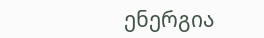ენერგია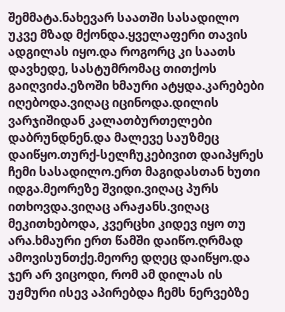შემმატა.ნახევარ საათში სასადილო უკვე მზად მქონდა.ყველაფერი თავის ადგილას იყო.და როგორც კი საათს დავხედე, სასტუმრომაც თითქოს გაიღვიძა.ეზოში ხმაური ატყდა.კარებები იღებოდა.ვიღაც იცინოდა.დილის ვარჯიშიდან კალათბურთელები დაბრუნდნენ.და მალევე საუზმეც დაიწყო.თურქ-სელჩუკებივით დაიპყრეს ჩემი სასადილო.ერთ მაგიდასთან ხუთი იდგა.მეორეზე შვიდი.ვიღაც პურს ითხოვდა.ვიღაც არაჟანს.ვიღაც მეკითხებოდა, კვერცხი კიდევ იყო თუ არა.ხმაური ერთ წამში დაიწო.ღრმად ამოვისუნთქე.მეორე დღეც დაიწყო.და ჯერ არ ვიცოდი, რომ ამ დილას ის უჟმური ისევ აპირებდა ჩემს ნერვებზე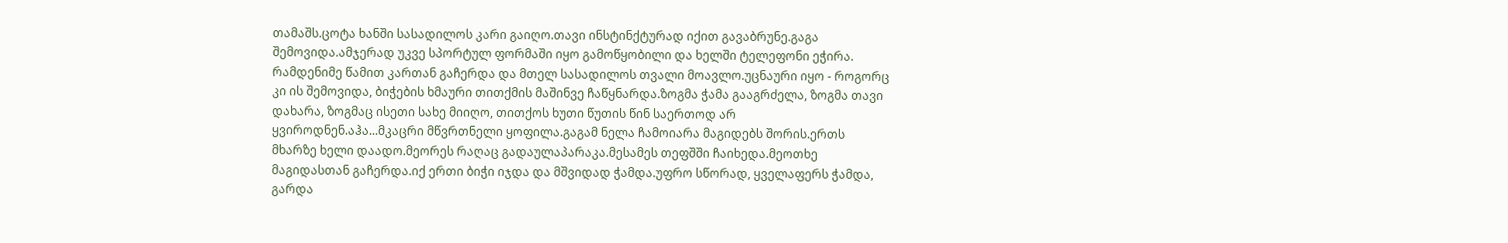თამაშს.ცოტა ხანში სასადილოს კარი გაიღო.თავი ინსტინქტურად იქით გავაბრუნე.გაგა შემოვიდა.ამჯერად უკვე სპორტულ ფორმაში იყო გამოწყობილი და ხელში ტელეფონი ეჭირა. რამდენიმე წამით კართან გაჩერდა და მთელ სასადილოს თვალი მოავლო.უცნაური იყო - როგორც კი ის შემოვიდა, ბიჭების ხმაური თითქმის მაშინვე ჩაწყნარდა.ზოგმა ჭამა გააგრძელა, ზოგმა თავი დახარა, ზოგმაც ისეთი სახე მიიღო, თითქოს ხუთი წუთის წინ საერთოდ არ ყვიროდნენ.აჰა...მკაცრი მწვრთნელი ყოფილა.გაგამ ნელა ჩამოიარა მაგიდებს შორის.ერთს მხარზე ხელი დაადო.მეორეს რაღაც გადაულაპარაკა.მესამეს თეფშში ჩაიხედა.მეოთხე მაგიდასთან გაჩერდა.იქ ერთი ბიჭი იჯდა და მშვიდად ჭამდა.უფრო სწორად, ყველაფერს ჭამდა, გარდა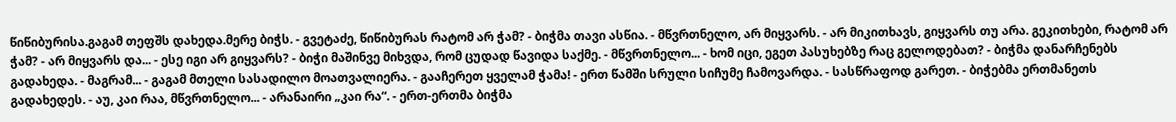წიწიბურისა.გაგამ თეფშს დახედა.მერე ბიჭს. - გვეტაძე, წიწიბურას რატომ არ ჭამ? - ბიჭმა თავი ასწია. - მწვრთნელო, არ მიყვარს. - არ მიკითხავს, გიყვარს თუ არა. გეკითხები, რატომ არ ჭამ? - არ მიყვარს და... - ესე იგი არ გიყვარს? - ბიჭი მაშინვე მიხვდა, რომ ცუდად წავიდა საქმე. - მწვრთნელო... - ხომ იცი, ეგეთ პასუხებზე რაც გელოდებათ? - ბიჭმა დანარჩენებს გადახედა. - მაგრამ... - გაგამ მთელი სასადილო მოათვალიერა. - გააჩერეთ ყველამ ჭამა! - ერთ წამში სრული სიჩუმე ჩამოვარდა. - სასწრაფოდ გარეთ. - ბიჭებმა ერთმანეთს გადახედეს. - აუ, კაი რაა, მწვრთნელო... - არანაირი „კაი რა“. - ერთ-ერთმა ბიჭმა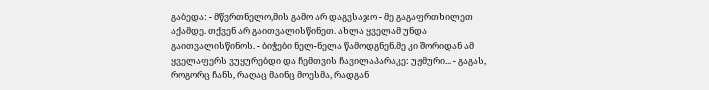გაბედა: - მწვრთნელო,მის გამო არ დაგვსაჯო - მე გაგაფრთხილეთ აქამდე. თქვენ არ გაითვალისწინეთ. ახლა ყველამ უნდა გაითვალისწინოს. - ბიჭები ნელ-ნელა წამოდგნენ.მე კი შორიდან ამ ყველაფერს ვუყურებდი და ჩემთვის ჩავილაპარაკე: უჟმური... - გაგას, როგორც ჩანს, რაღაც მაინც მოესმა, რადგან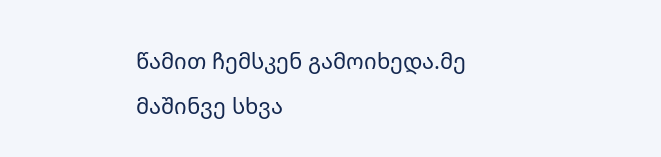წამით ჩემსკენ გამოიხედა.მე მაშინვე სხვა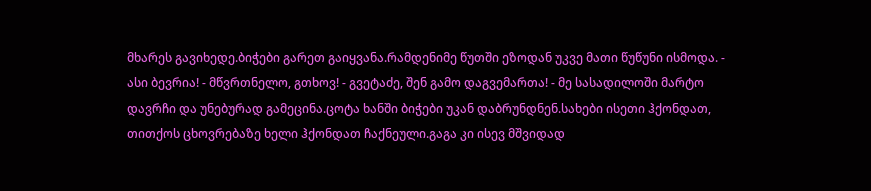მხარეს გავიხედე.ბიჭები გარეთ გაიყვანა.რამდენიმე წუთში ეზოდან უკვე მათი წუწუნი ისმოდა. - ასი ბევრია! - მწვრთნელო, გთხოვ! - გვეტაძე, შენ გამო დაგვემართა! - მე სასადილოში მარტო დავრჩი და უნებურად გამეცინა.ცოტა ხანში ბიჭები უკან დაბრუნდნენ.სახები ისეთი ჰქონდათ, თითქოს ცხოვრებაზე ხელი ჰქონდათ ჩაქნეული.გაგა კი ისევ მშვიდად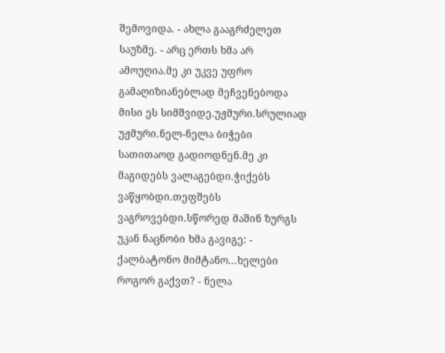შემოვიდა. - ახლა გააგრძელეთ საუზმე. - არც ერთს ხმა არ ამოუღია.მე კი უკვე უფრო გამაღიზიანებლად მეჩვენებოდა მისი ეს სიმშვიდე.უჟმური.სრულიად უჟმური.ნელ-ნელა ბიჭები სათითაოდ გადიოდნენ.მე კი მაგიდებს ვალაგებდი.ჭიქებს ვაწყობდი.თეფშებს ვაგროვებდი.სწორედ მაშინ ზურგს უკან ნაცნობი ხმა გავიგე: - ქალბატონო მიმტანო...ხელები როგორ გაქვთ? - ნელა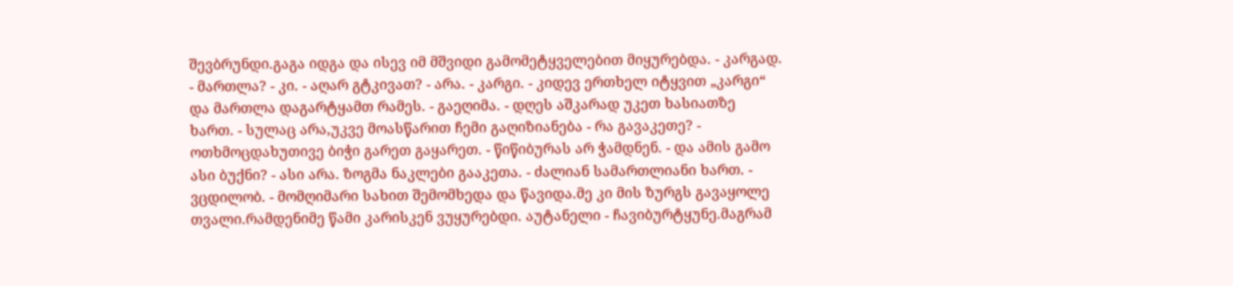შევბრუნდი.გაგა იდგა და ისევ იმ მშვიდი გამომეტყველებით მიყურებდა. - კარგად. - მართლა? - კი. - აღარ გტკივათ? - არა. - კარგი. - კიდევ ერთხელ იტყვით „კარგი“ და მართლა დაგარტყამთ რამეს. - გაეღიმა. - დღეს აშკარად უკეთ ხასიათზე ხართ. - სულაც არა,უკვე მოასწარით ჩემი გაღიზიანება - რა გავაკეთე? - ოთხმოცდახუთივე ბიჭი გარეთ გაყარეთ. - წიწიბურას არ ჭამდნენ. - და ამის გამო ასი ბუქნი? - ასი არა. ზოგმა ნაკლები გააკეთა. - ძალიან სამართლიანი ხართ. - ვცდილობ. - მომღიმარი სახით შემომხედა და წავიდა.მე კი მის ზურგს გავაყოლე თვალი.რამდენიმე წამი კარისკენ ვუყურებდი. აუტანელი - ჩავიბურტყუნე.მაგრამ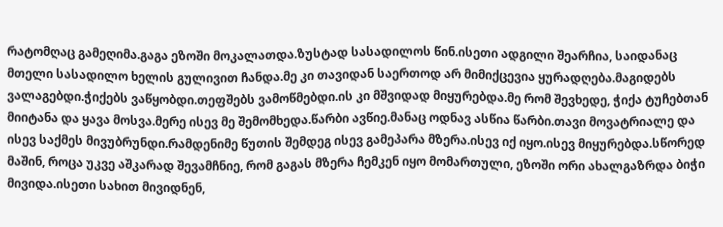რატომღაც გამეღიმა.გაგა ეზოში მოკალათდა.ზუსტად სასადილოს წინ.ისეთი ადგილი შეარჩია, საიდანაც მთელი სასადილო ხელის გულივით ჩანდა.მე კი თავიდან საერთოდ არ მიმიქცევია ყურადღება.მაგიდებს ვალაგებდი.ჭიქებს ვაწყობდი.თეფშებს ვამოწმებდი.ის კი მშვიდად მიყურებდა.მე რომ შევხედე, ჭიქა ტუჩებთან მიიტანა და ყავა მოსვა.მერე ისევ მე შემომხედა.წარბი ავწიე.მანაც ოდნავ ასწია წარბი.თავი მოვატრიალე და ისევ საქმეს მივუბრუნდი.რამდენიმე წუთის შემდეგ ისევ გამეპარა მზერა.ისევ იქ იყო.ისევ მიყურებდა.სწორედ მაშინ, როცა უკვე აშკარად შევამჩნიე, რომ გაგას მზერა ჩემკენ იყო მომართული, ეზოში ორი ახალგაზრდა ბიჭი მივიდა.ისეთი სახით მივიდნენ,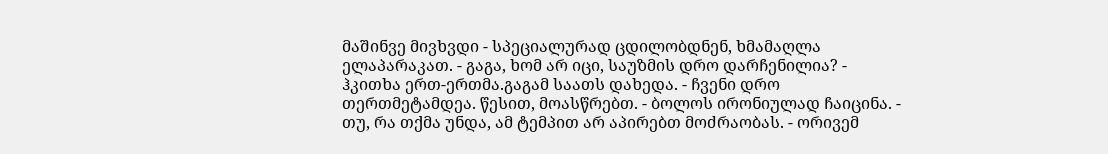მაშინვე მივხვდი - სპეციალურად ცდილობდნენ, ხმამაღლა ელაპარაკათ. - გაგა, ხომ არ იცი, საუზმის დრო დარჩენილია? - ჰკითხა ერთ-ერთმა.გაგამ საათს დახედა. - ჩვენი დრო თერთმეტამდეა. წესით, მოასწრებთ. - ბოლოს ირონიულად ჩაიცინა. - თუ, რა თქმა უნდა, ამ ტემპით არ აპირებთ მოძრაობას. - ორივემ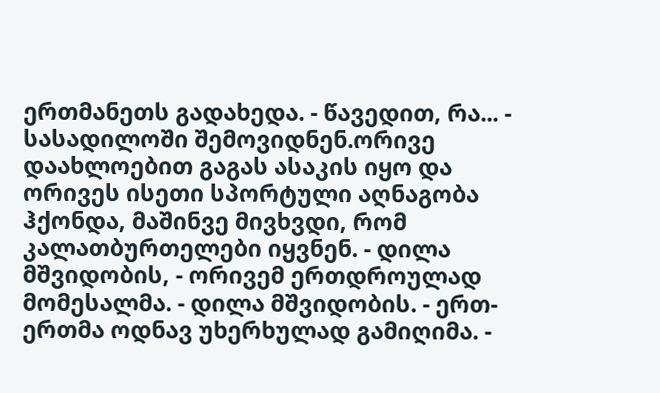ერთმანეთს გადახედა. - წავედით, რა... - სასადილოში შემოვიდნენ.ორივე დაახლოებით გაგას ასაკის იყო და ორივეს ისეთი სპორტული აღნაგობა ჰქონდა, მაშინვე მივხვდი, რომ კალათბურთელები იყვნენ. - დილა მშვიდობის, - ორივემ ერთდროულად მომესალმა. - დილა მშვიდობის. - ერთ-ერთმა ოდნავ უხერხულად გამიღიმა. -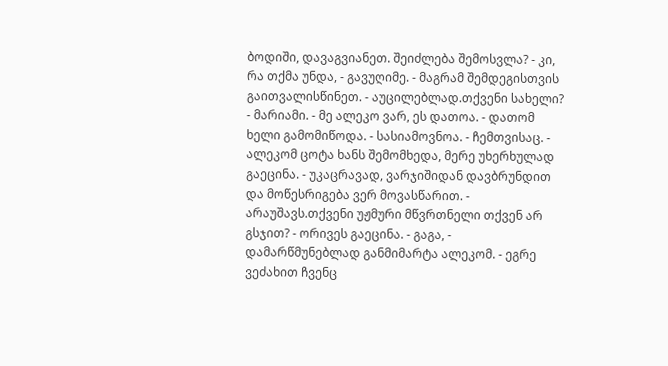ბოდიში, დავაგვიანეთ. შეიძლება შემოსვლა? - კი, რა თქმა უნდა, - გავუღიმე. - მაგრამ შემდეგისთვის გაითვალისწინეთ. - აუცილებლად.თქვენი სახელი? - მარიამი. - მე ალეკო ვარ, ეს დათოა. - დათომ ხელი გამომიწოდა. - სასიამოვნოა. - ჩემთვისაც. - ალეკომ ცოტა ხანს შემომხედა, მერე უხერხულად გაეცინა. - უკაცრავად, ვარჯიშიდან დავბრუნდით და მოწესრიგება ვერ მოვასწარით. - არაუშავს.თქვენი უჟმური მწვრთნელი თქვენ არ გსჯით? - ორივეს გაეცინა. - გაგა, - დამარწმუნებლად განმიმარტა ალეკომ. - ეგრე ვეძახით ჩვენც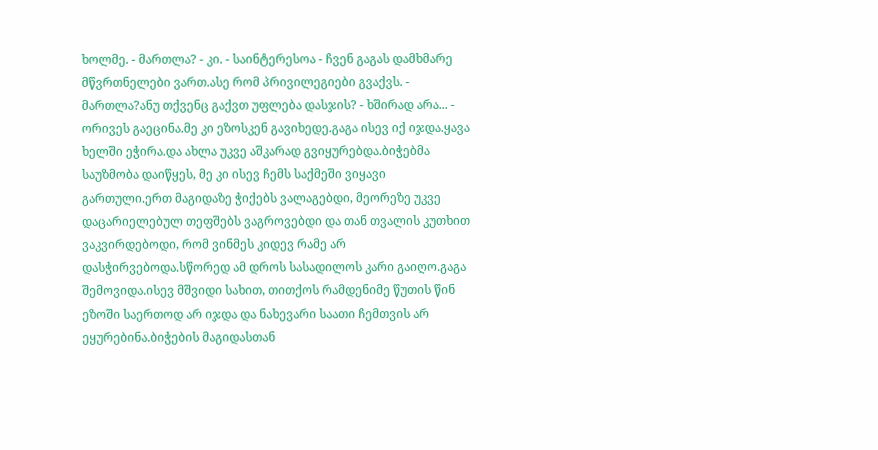ხოლმე. - მართლა? - კი. - საინტერესოა - ჩვენ გაგას დამხმარე მწვრთნელები ვართ.ასე რომ პრივილეგიები გვაქვს. - მართლა?ანუ თქვენც გაქვთ უფლება დასჯის? - ხშირად არა... - ორივეს გაეცინა.მე კი ეზოსკენ გავიხედე.გაგა ისევ იქ იჯდა.ყავა ხელში ეჭირა.და ახლა უკვე აშკარად გვიყურებდა.ბიჭებმა საუზმობა დაიწყეს, მე კი ისევ ჩემს საქმეში ვიყავი გართული.ერთ მაგიდაზე ჭიქებს ვალაგებდი, მეორეზე უკვე დაცარიელებულ თეფშებს ვაგროვებდი და თან თვალის კუთხით ვაკვირდებოდი, რომ ვინმეს კიდევ რამე არ დასჭირვებოდა.სწორედ ამ დროს სასადილოს კარი გაიღო.გაგა შემოვიდა.ისევ მშვიდი სახით, თითქოს რამდენიმე წუთის წინ ეზოში საერთოდ არ იჯდა და ნახევარი საათი ჩემთვის არ ეყურებინა.ბიჭების მაგიდასთან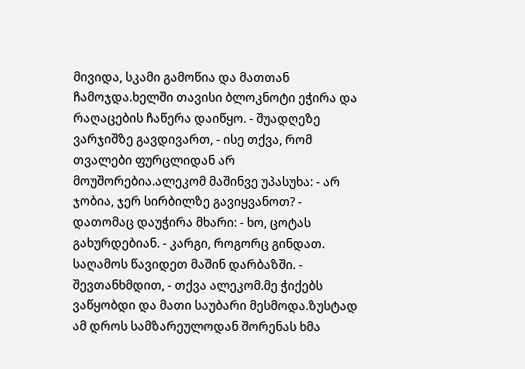მივიდა, სკამი გამოწია და მათთან ჩამოჯდა.ხელში თავისი ბლოკნოტი ეჭირა და რაღაცების ჩაწერა დაიწყო. - შუადღეზე ვარჯიშზე გავდივართ, - ისე თქვა, რომ თვალები ფურცლიდან არ მოუშორებია.ალეკომ მაშინვე უპასუხა: - არ ჯობია, ჯერ სირბილზე გავიყვანოთ? - დათომაც დაუჭირა მხარი: - ხო, ცოტას გახურდებიან. - კარგი, როგორც გინდათ. საღამოს წავიდეთ მაშინ დარბაზში. - შევთანხმდით, - თქვა ალეკომ.მე ჭიქებს ვაწყობდი და მათი საუბარი მესმოდა.ზუსტად ამ დროს სამზარეულოდან შორენას ხმა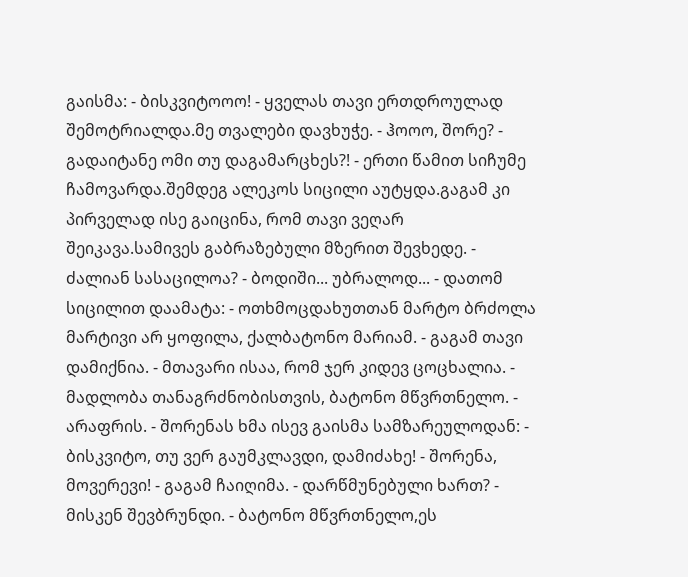გაისმა: - ბისკვიტოოო! - ყველას თავი ერთდროულად შემოტრიალდა.მე თვალები დავხუჭე. - ჰოოო, შორე? - გადაიტანე ომი თუ დაგამარცხეს?! - ერთი წამით სიჩუმე ჩამოვარდა.შემდეგ ალეკოს სიცილი აუტყდა.გაგამ კი პირველად ისე გაიცინა, რომ თავი ვეღარ შეიკავა.სამივეს გაბრაზებული მზერით შევხედე. - ძალიან სასაცილოა? - ბოდიში... უბრალოდ... - დათომ სიცილით დაამატა: - ოთხმოცდახუთთან მარტო ბრძოლა მარტივი არ ყოფილა, ქალბატონო მარიამ. - გაგამ თავი დამიქნია. - მთავარი ისაა, რომ ჯერ კიდევ ცოცხალია. - მადლობა თანაგრძნობისთვის, ბატონო მწვრთნელო. - არაფრის. - შორენას ხმა ისევ გაისმა სამზარეულოდან: - ბისკვიტო, თუ ვერ გაუმკლავდი, დამიძახე! - შორენა, მოვერევი! - გაგამ ჩაიღიმა. - დარწმუნებული ხართ? - მისკენ შევბრუნდი. - ბატონო მწვრთნელო,ეს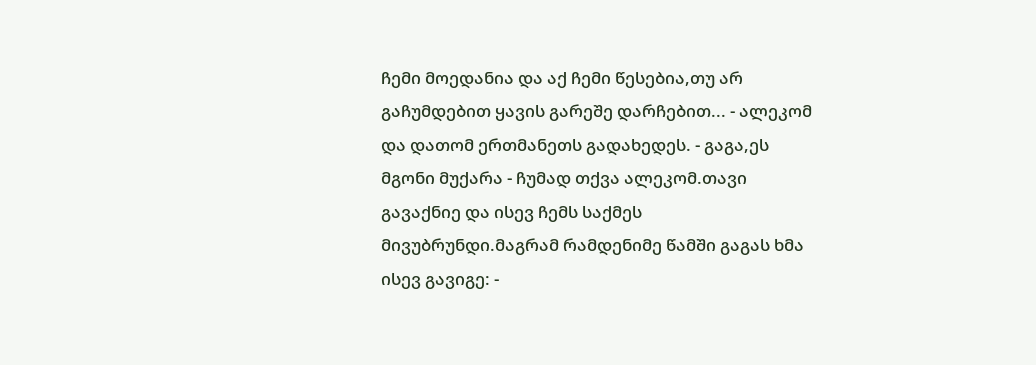ჩემი მოედანია და აქ ჩემი წესებია,თუ არ გაჩუმდებით ყავის გარეშე დარჩებით... - ალეკომ და დათომ ერთმანეთს გადახედეს. - გაგა,ეს მგონი მუქარა - ჩუმად თქვა ალეკომ.თავი გავაქნიე და ისევ ჩემს საქმეს მივუბრუნდი.მაგრამ რამდენიმე წამში გაგას ხმა ისევ გავიგე: -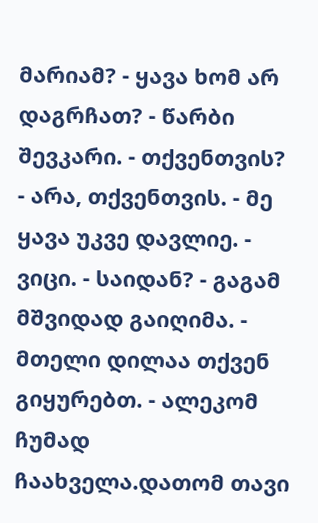მარიამ? - ყავა ხომ არ დაგრჩათ? - წარბი შევკარი. - თქვენთვის? - არა, თქვენთვის. - მე ყავა უკვე დავლიე. - ვიცი. - საიდან? - გაგამ მშვიდად გაიღიმა. - მთელი დილაა თქვენ გიყურებთ. - ალეკომ ჩუმად ჩაახველა.დათომ თავი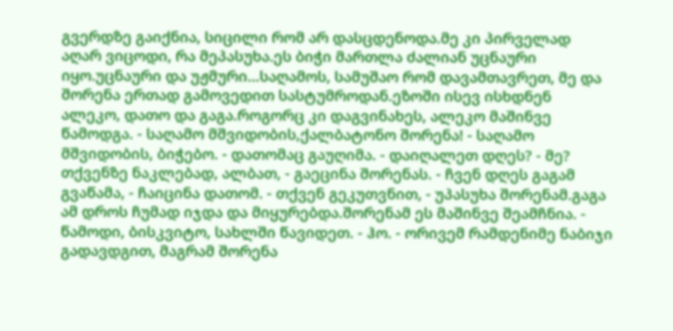გვერდზე გაიქნია, სიცილი რომ არ დასცდენოდა.მე კი პირველად აღარ ვიცოდი, რა მეპასუხა.ეს ბიჭი მართლა ძალიან უცნაური იყო.უცნაური და უჟმური...საღამოს, სამუშაო რომ დავამთავრეთ, მე და შორენა ერთად გამოვედით სასტუმროდან.ეზოში ისევ ისხდნენ ალეკო, დათო და გაგა.როგორც კი დაგვინახეს, ალეკო მაშინვე წამოდგა. - საღამო მშვიდობის,ქალბატონო შორენა! - საღამო მშვიდობის, ბიჭებო. - დათომაც გაუღიმა. - დაიღალეთ დღეს? - მე? თქვენზე ნაკლებად, ალბათ, - გაეცინა შორენას. - ჩვენ დღეს გაგამ გვაწამა, - ჩაიცინა დათომ. - თქვენ გეკუთვნით, - უპასუხა შორენამ.გაგა ამ დროს ჩუმად იჯდა და მიყურებდა.შორენამ ეს მაშინვე შეამჩნია. - წამოდი, ბისკვიტო, სახლში წავიდეთ. - ჰო. - ორივემ რამდენიმე ნაბიჯი გადავდგით, მაგრამ შორენა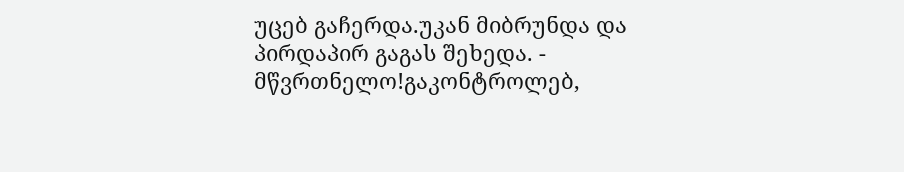უცებ გაჩერდა.უკან მიბრუნდა და პირდაპირ გაგას შეხედა. - მწვრთნელო!გაკონტროლებ,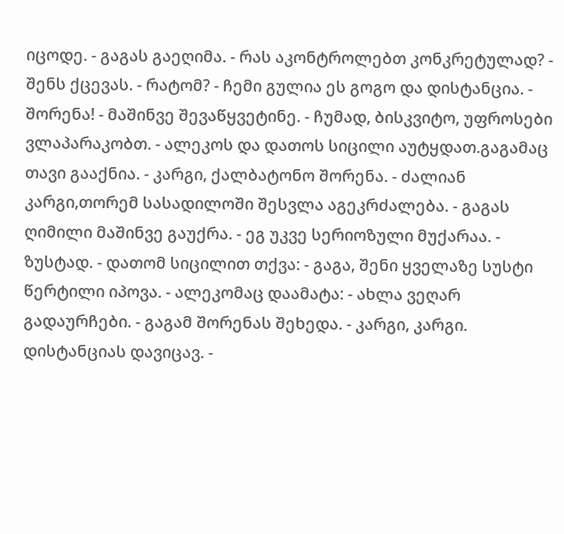იცოდე. - გაგას გაეღიმა. - რას აკონტროლებთ კონკრეტულად? - შენს ქცევას. - რატომ? - ჩემი გულია ეს გოგო და დისტანცია. - შორენა! - მაშინვე შევაწყვეტინე. - ჩუმად, ბისკვიტო, უფროსები ვლაპარაკობთ. - ალეკოს და დათოს სიცილი აუტყდათ.გაგამაც თავი გააქნია. - კარგი, ქალბატონო შორენა. - ძალიან კარგი,თორემ სასადილოში შესვლა აგეკრძალება. - გაგას ღიმილი მაშინვე გაუქრა. - ეგ უკვე სერიოზული მუქარაა. - ზუსტად. - დათომ სიცილით თქვა: - გაგა, შენი ყველაზე სუსტი წერტილი იპოვა. - ალეკომაც დაამატა: - ახლა ვეღარ გადაურჩები. - გაგამ შორენას შეხედა. - კარგი, კარგი. დისტანციას დავიცავ. -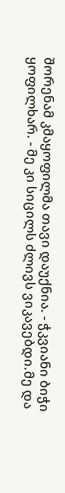შორენამ კმაყოფილმა თავი დაუქნია. - ჭკვიანი ბიჭი ყოფილხარ. - მე კი სიცილს ძლივს ვიკავებდი.მე და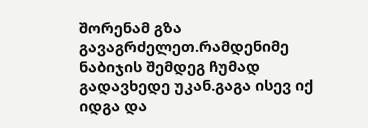შორენამ გზა გავაგრძელეთ.რამდენიმე ნაბიჯის შემდეგ ჩუმად გადავხედე უკან.გაგა ისევ იქ იდგა და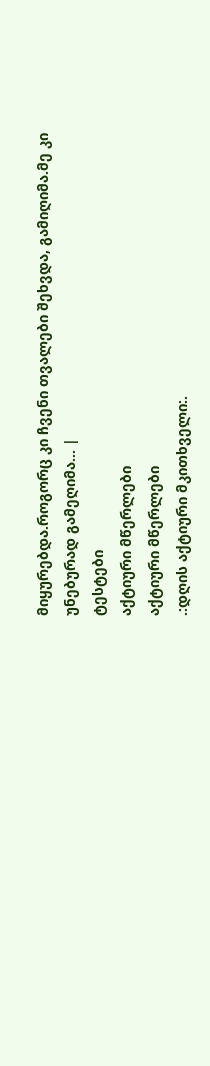მიყურებდა.როგორც კი ჩვენი თვალები შეხვდა, გამიღიმა.მე კი უნებურად გამეღიმა... |
ტესტები
აქტიური მწერლები
აქტიური მწერლები
.:დღის აქტიური მკითხველი:.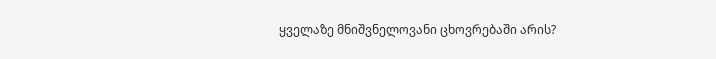ყველაზე მნიშვნელოვანი ცხოვრებაში არის?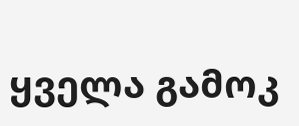ყველა გამოკ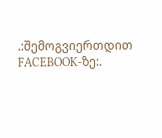.:შემოგვიერთდით FACEBOOK-ზე:.